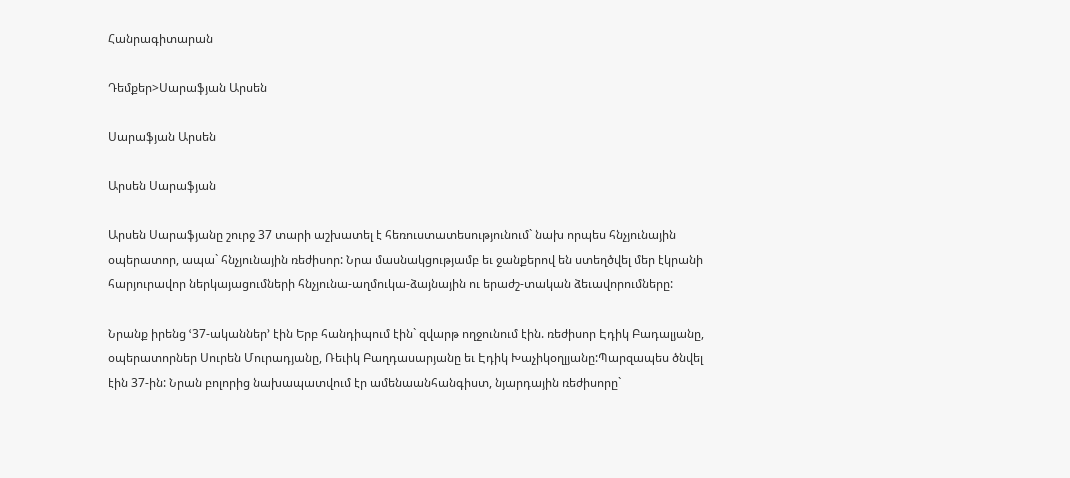Հանրագիտարան

Դեմքեր>Սարաֆյան Արսեն

Սարաֆյան Արսեն

Արսեն Սարաֆյան

Արսեն Սարաֆյանը շուրջ 37 տարի աշխատել է հեռուստատեսությունում` նախ որպես հնչյունային օպերատոր, ապա` հնչյունային ռեժիսոր: Նրա մասնակցությամբ եւ ջանքերով են ստեղծվել մեր էկրանի հարյուրավոր ներկայացումների հնչյունա-աղմուկա-ձայնային ու երաժշ-տական ձեւավորումները:

Նրանք իրենց ՙ37-ականներ՚ էին Երբ հանդիպում էին` զվարթ ողջունում էին. ռեժիսոր Էդիկ Բադալյանը, օպերատորներ Սուրեն Մուրադյանը, Ռեւիկ Բաղդասարյանը եւ Էդիկ Խաչիկօղլյանը:Պարզապես ծնվել էին 37-ին: Նրան բոլորից նախապատվում էր ամենաանհանգիստ, նյարդային ռեժիսորը`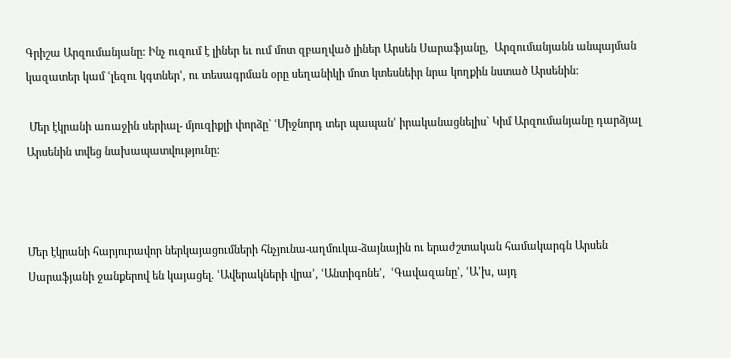Գրիշա Արզումանյանը: Ինչ ուզում է լիներ եւ ում մոտ զբաղված լիներ Արսեն Սարաֆյանը,  Արզումանյանն անպայման կազատեր կամ ՙլեզու կգտներ՚, ու տեսագրման օրը սեղանիկի մոտ կտեսնեիր նրա կողքին նստած Արսենին:

 Մեր էկրանի առաջին սերիալ- մյուզիքլի փորձը` ՙՄիջնորդ տեր պապան՚ իրականացնելիս` Կիմ Արզումանյանը դարձյալ Արսենին տվեց նախապատվությունը:



Մեր էկրանի հարյուրավոր ներկայացումների հնչյունա-աղմուկա-ձայնային ու երաժշտական համակարգն Արսեն Սարաֆյանի ջանքերով են կայացել. ՙԱվերակների վրա՚, ՙԱնտիգոնե՚,  ՙԳավազանը՚, ՙԱ’խ, այդ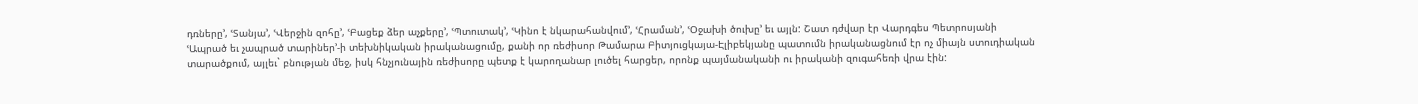դռները՚, ՙՏանյա՚, ՙՎերջին զոհը՚, ՙԲացեք ձեր աչքերը՚, ՙՊտուտակ՚, ՙԿինո է նկարահանվում՚, ՙՀրաման՚, ՙՕջախի ծուխը՚ եւ այլն: Շատ դժվար էր Վարդգես Պետրոսյանի ՙԱպրած եւ չապրած տարիներ՚-ի տեխնիկական իրականացումը, քանի որ ռեժիսոր Թամարա Բիտյուցկայա-Էլիբեկյանը պատումն իրականացնում էր ոչ միայն ստուդիական տարածքում, այլեւ` բնության մեջ, իսկ հնչյունային ռեժիսորը պետք է կարողանար լուծել հարցեր, որոնք պայմանականի ու իրականի զուգահեռի վրա էին: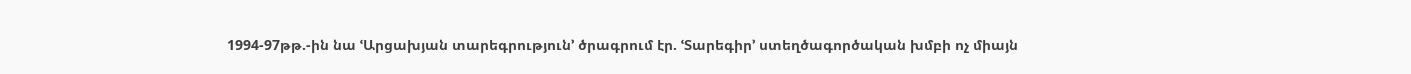1994-97թթ.-ին նա ՙԱրցախյան տարեգրություն՚ ծրագրում էր. ՙՏարեգիր՚ ստեղծագործական խմբի ոչ միայն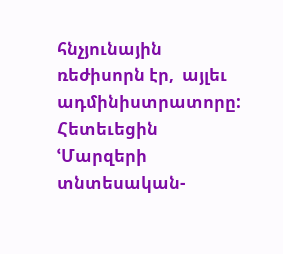հնչյունային ռեժիսորն էր,  այլեւ ադմինիստրատորը: Հետեւեցին ՙՄարզերի տնտեսական-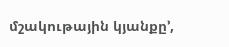մշակութային կյանքը՚,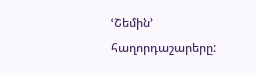ՙՇեմին՚ հաղորդաշարերը: